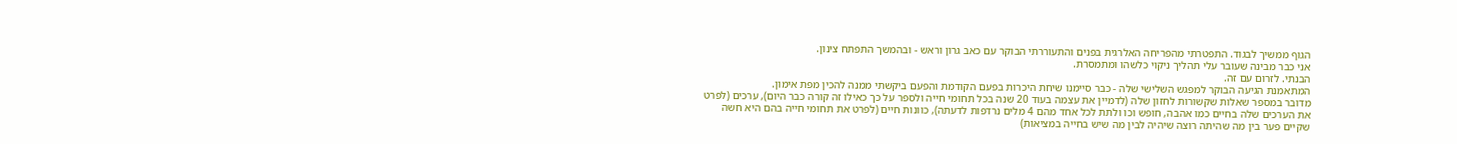הגוף ממשיך לבגוד. התפטרתי מהפריחה האלרגית בפנים והתעוררתי הבוקר עם כאב גרון וראש - ובהמשך התפתח צינון.
אני כבר מבינה שעובר עלי תהליך ניקוי כלשהו ומתמסרת.
הבנתי. לזרום עם זה.
המתאמנת הגיעה הבוקר למפגש השלישי שלה - כבר סיימנו שיחת היכרות בפעם הקודמת והפעם ביקשתי ממנה להכין מפת אימון.
מדובר במספר שאלות שקשורות לחזון שלה (לדמיין את עצמה בעוד 20 שנה בכל תחומי חייה ולספר על כך כאילו זה קורה כבר היום), ערכים (לפרט את הערכים שלה בחיים כמו אהבה, חופש וכו ולתת לכל אחד מהם 4 מלים נרדפות לדעתה), כוונות חיים (לפרט את תחומי חייה בהם היא חשה שקיים פער בין מה שהיתה רוצה שיהיה לבין מה שיש בחייה במציאות)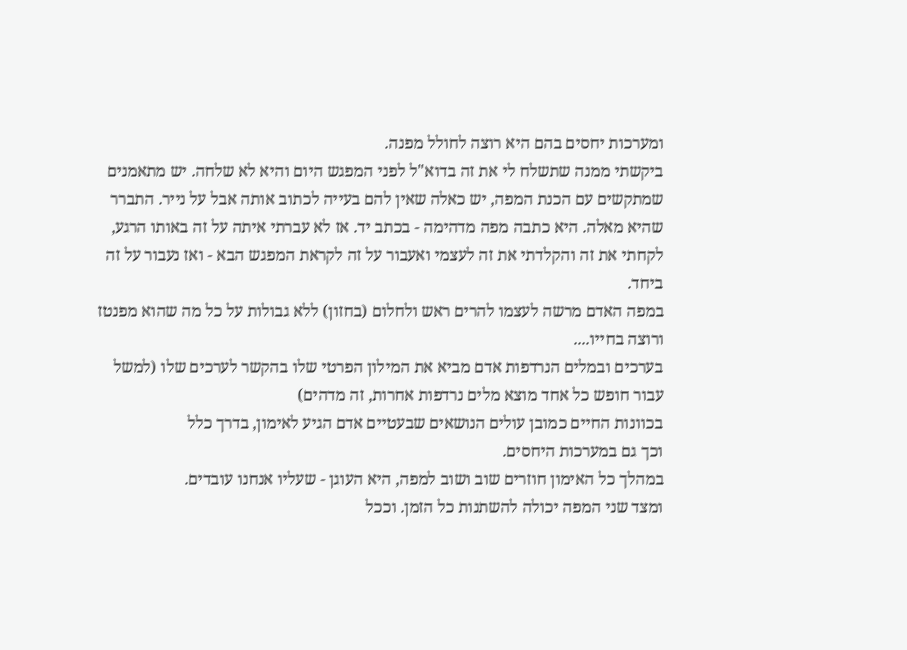ומערכות יחסים בהם היא רוצה לחולל מפנה.
ביקשתי ממנה שתשלח לי את זה בדוא"ל לפני המפגש היום והיא לא שלחה. יש מתאמנים שמתקשים עם הכנת המפה, יש כאלה שאין להם בעייה לכתוב אותה אבל על נייר. התברר שהיא מאלה. היא כתבה מפה מדהימה - בכתב יד. אז לא עברתי איתה על זה באותו הרגע, לקחתי את זה והקלדתי את זה לעצמי ואעבור על זה לקראת המפגש הבא - ואז נעבור על זה ביחד.
במפה האדם מרשה לעצמו להרים ראש ולחלום (בחזון) ללא גבולות על כל מה שהוא מפנטז ורוצה בחייו....
בערכים ובמלים הנרדפות אדם מביא את המילון הפרטי שלו בהקשר לערכים שלו (למשל עבור חופש כל אחד מוצא מלים נרדפות אחרות, זה מדהים)
בכוונות החיים כמובן עולים הנושאים שבעטיים אדם הגיע לאימון, בדרך כלל
וכך גם במערכות היחסים.
במהלך כל האימון חוזרים שוב ושוב למפה, היא העוגן - שעליו אנחנו עובדים.
ומצד שני המפה יכולה להשתנות כל הזמן. וככל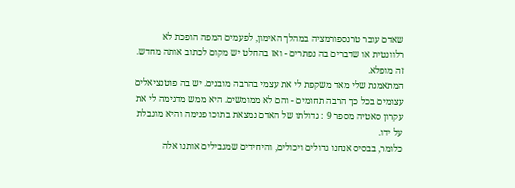שאדם עובר טרנספורמציה במהלך האימון, לפעמים המפה הופכת לא רלוונטית או שדברים בה נפתרים - ואז בהחלט יש מקום לכתוב אותה מחדש. זה מופלא.
המתאמנת שלי מאד משקפת לי את עצמי בהרבה מובנים. יש בה פוטנציאלים עצומים בכל כך הרבה תחומים - והם לא ממומשים. היא ממש מדגימה לי את עקרון סאטיה מספר 9 : גדולתו של האדם נמצאת בתוכו פנימה והיא מוגבלת על ידו.
כלומר, בבסיס אנחנו גדולים ויכולים, והיחידים שמגבילים אותנו אלה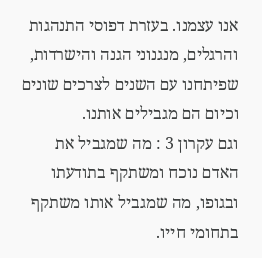אנו עצמנו. בעזרת דפוסי התנהגות והרגלים, מנגנוני הגנה והישרדות, שפיתחנו עם השנים לצרכים שונים וכיום הם מגבילים אותנו.
וגם עקרון 3 : מה שמגביל את האדם נוכח ומשתקף בתודעתו ובגופו, מה שמגביל אותו משתקף בתחומי חייו.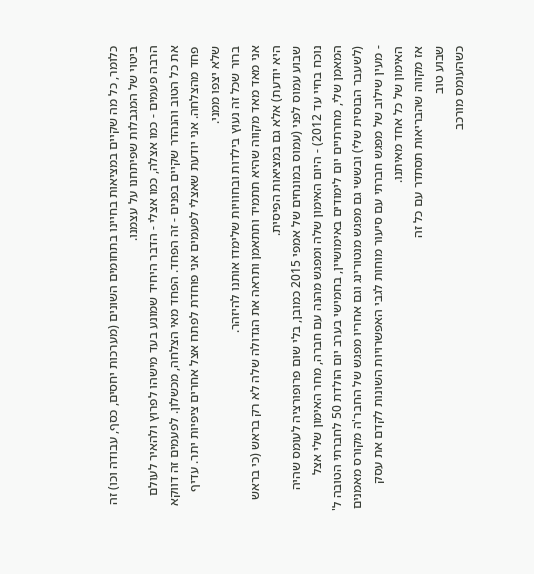כלומר, כל מה שקיים במציאות בחיינו בתחומים השונים (מערכות יחסים, כסף, עבודה וכו) זה ביטוי של המגבלות שפיתחנו על עצמנו.
הרבה פעמים - כמו אצלה, כמו אצלי - הדבר היחיד שמונע בעד מישהו לפרוץ ולהאיר לעולם את כל הטוב והנהדר שקיים בפנים - זה הפחד. הפחד מאי הצלחה, מכשלון. לפעמים זה דווקא פחד מהצלחה. אני יודעת שאצלי לפעמים אני פוחדת לפתח אצל אחרים ציפיות יתר. עדיף שלא יצפו ממני.
ברור שכל זה נעוץ בילדות ובחוויות שלימדו אותנו להיזהר.
אני מאד מאד מקווה שהיא תתמיד ותתאמן ותראה את הגדולה שלה לא רק בראש (כי בראש היא יודעת) אלא גם במציאות הפיסית.
שבוע עמוס לפני (עמוס במונחים של אמפי 2015 כמובן, בלי שום פרופורציה לעומס שהיה נוכח בחיי עד 2012) - היום האימון שלה ומפגש מהנה עם חברה, מחר האימון שלי אצל המאמן שלי, מחרתיים יום לימודים באימושיין, בחמישי בערב יום הולדת 50 לחברתי הטובה ל' (לשעבר הבוסית שלי) ובששי גם מפגש מנטורינג וגם אחריו מפגש של החבר'ה מקורס מאמנים - מעין שילוב של מפגש חברתי עם סיעור מוחות לגבי האפשרויות השונות לקדם את עסק האימון של כל אחד מאיתנו.
אז מקווה שהבריאות תסתדר עם כל זה
שבוע טוב
כשהעומס מורכב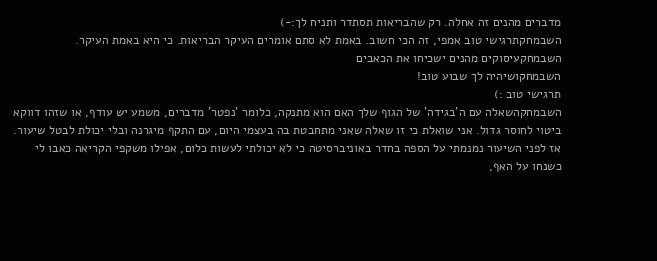מדברים מהנים זה אחלה. רק שהבריאות תסתדר ותניח לך:-)
השבמחקתרגישי טוב אמפי, זה הכי חשוב. באמת לא סתם אומרים העיקר הבריאות. כי היא באמת העיקר.
השבמחקעיסוקים מהנים ישכיחו את הכאבים
השבמחקושיהיה לך שבוע טוב!
תרגישי טוב :)
השבמחקהשאלה עם ה’בגידה’ של הגוף שלך האם הוא מתנקה, כלומר ’נפטר’ מדברים, משמע יש עודף, או שזהו דווקא ביטוי לחוסר גדול. אני שואלת כי זו שאלה שאני מתחבטת בה בעצמי היום, עם התקף מיגרנה ובלי יכולת לבטל שיעור. אז לפני השיעור נמנמתי על הספה בחדר באוניברסיטה כי לא יכולתי לעשות כלום, אפילו משקפי הקריאה כאבו לי כשנחו על האף,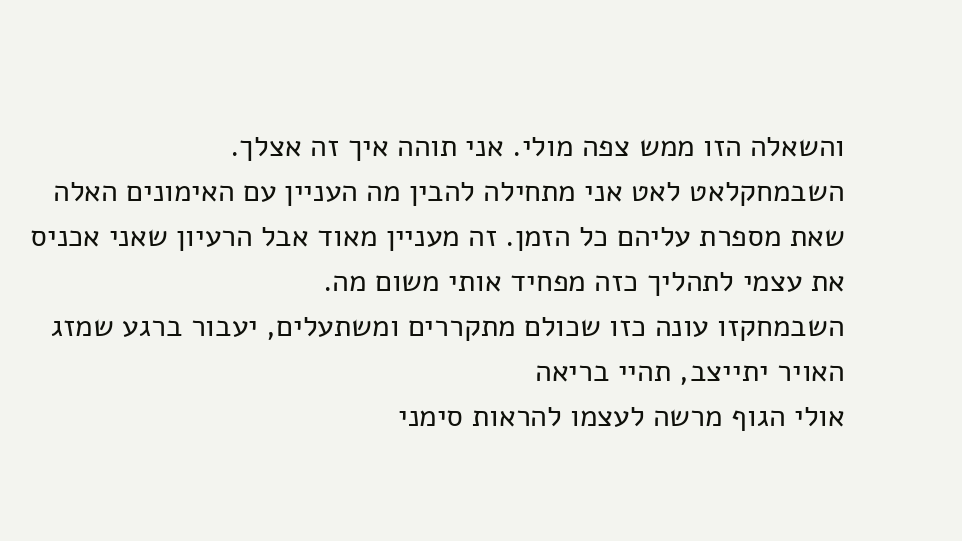והשאלה הזו ממש צפה מולי. אני תוהה איך זה אצלך.
השבמחקלאט לאט אני מתחילה להבין מה העניין עם האימונים האלה שאת מספרת עליהם כל הזמן. זה מעניין מאוד אבל הרעיון שאני אכניס את עצמי לתהליך כזה מפחיד אותי משום מה.
השבמחקזו עונה כזו שכולם מתקררים ומשתעלים, יעבור ברגע שמזג האויר יתייצב, תהיי בריאה
אולי הגוף מרשה לעצמו להראות סימני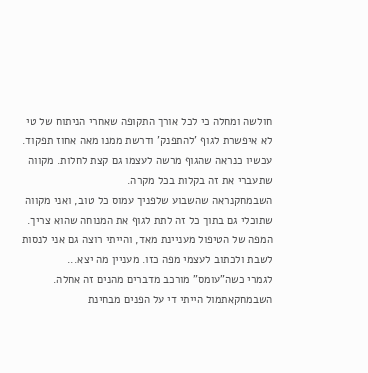חולשה ומחלה כי לכל אורך התקופה שאחרי הניתוח של טי לא איפשרת לגוף ’להתפנק’ ודרשת ממנו מאה אחוז תפקוד. עכשיו כנראה שהגוף מרשה לעצמו גם קצת לחלות. מקווה שתעברי את זה בקלות בכל מקרה.
השבמחקנראה שהשבוע שלפניך עמוס כל טוב, ואני מקווה שתוכלי גם בתוך כל זה לתת לגוף את המנוחה שהוא צריך.
המפה של הטיפול מעניינת מאד, והייתי רוצה גם אני לנסות לשבת ולכתוב לעצמי מפה כזו. מעניין מה יצא...
לגמרי כשה"עומס" מורכב מדברים מהנים זה אחלה.
השבמחקאתמול הייתי די על הפנים מבחינת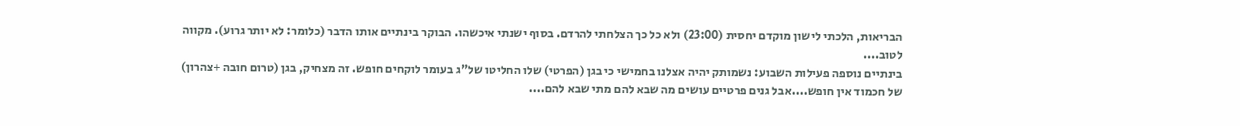הבריאות, הלכתי לישון מוקדם יחסית (23:00) ולא כל כך הצלחתי להרדם. בסוף ישנתי איכשהו. הבוקר בינתיים אותו הדבר (כלומר: לא יותר גרוע). מקווה לטוב....
בינתיים נוספה פעילות השבוע: נשמותק יהיה אצלנו בחמישי כי בגן (הפרטי) שלו החליטו של"ג בעומר לוקחים חופש. זה מצחיק, בגן (טרום חובה +צהרון) של חכמוד אין חופש....אבל גנים פרטיים עושים מה שבא להם מתי שבא להם....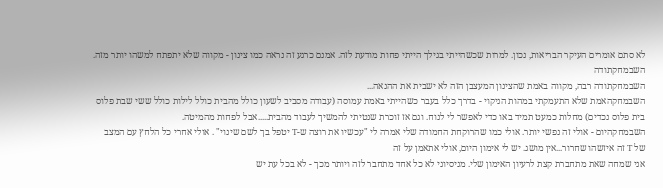לא סתם אומרים העיקר הבריאות, נכון. למרות שכשהייתי בגילך הייתי פחות מודעת לזה. אמנם כרגע זה נראה כמו צינון - מקווה שלא יתפתח למשהו יותר מזה.
השבמחקתודה
השבמחקתודה רבה, מקווה באמת שהצינון המעצבן הזה לא ישבית את ההנאה...
השבמחקהאמת שלא התעמקתי במהות הניקוי - בדרך כלל בעבר כשהייתי באמת עמוסה (עבודה מסביב לשעון כולל מהבית כולל לילות כולל ששי שבת פלוס בית פלוס נכדים) מחלות כמעט תמיד באו כדי לאפשר לי לנוח. וגם אז זוכרת שנטיתי להמשיך לעבוד מהבית.....אבל לפחות מהמיטה.
השבמחקהיום - אולי זה נפשי יותר. אולי כמו שהרוקחת החמודה שלי אמרה לי "עכשיו את רוצה ש-T יטפל בך לשם שינוי" . אולי אחרי כל הלחץ עם המצב של T זה איזשהו שחרור...אין מושג. יש לי אימון היום, אולי אתאמן על זה
אני שמחה שאת מתחברת קצת לרעיון האימון שלי. מניסיוני לא כל אחד מתחבר לזה ויותר מכך - לא בכל עת יש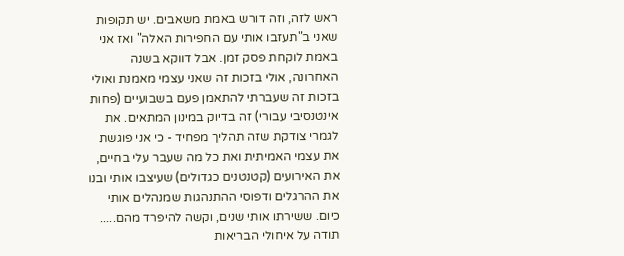ראש לזה, וזה דורש באמת משאבים. יש תקופות שאני ב"תעזבו אותי עם החפירות האלה" ואז אני באמת לוקחת פסק זמן. אבל דווקא בשנה האחרונה, אולי בזכות זה שאני עצמי מאמנת ואולי בזכות זה שעברתי להתאמן פעם בשבועיים (פחות אינטנסיבי עבורי) זה בדיוק במינון המתאים. את לגמרי צודקת שזה תהליך מפחיד - כי אני פוגשת את עצמי האמיתית ואת כל מה שעבר עלי בחיים, את האירועים (קטנטנים כגדולים) שעיצבו אותי ובנו את ההרגלים ודפוסי ההתנהגות שמנהלים אותי כיום. ששירתו אותי שנים, וקשה להיפרד מהם..... תודה על איחולי הבריאות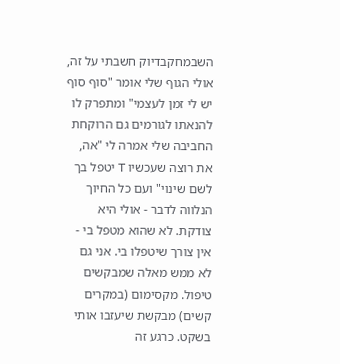השבמחקבדיוק חשבתי על זה, אולי הגוף שלי אומר "סוף סוף יש לי זמן לעצמי" ומתפרק לו להנאתו לגורמים גם הרוקחת החביבה שלי אמרה לי "אה, את רוצה שעכשיו T יטפל בך לשם שינוי" ועם כל החיוך הנלווה לדבר - אולי היא צודקת. לא שהוא מטפל בי - אין צורך שיטפלו בי. אני גם לא ממש מאלה שמבקשים טיפול. מקסימום (במקרים קשים) מבקשת שיעזבו אותי בשקט. כרגע זה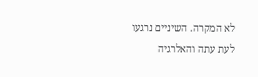לא המקרה. השיניים נרגעו לעת עתה והאלרגיה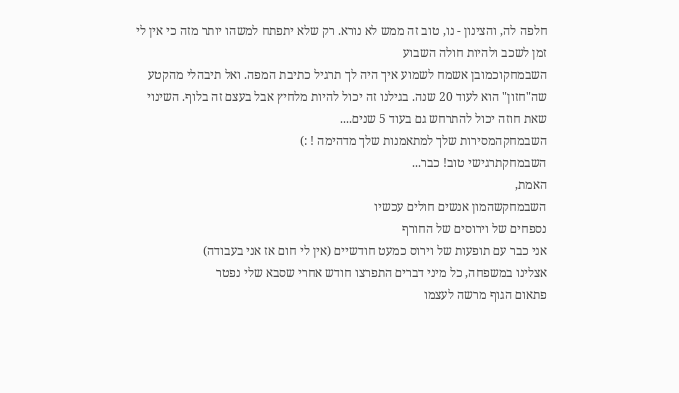חלפה לה, והצינון - נו, טוב זה ממש לא נורא. רק שלא יתפתח למשהו יותר מזה כי אין לי זמן לשכב ולהיות חולה השבוע
השבמחקוכמובן אשמח לשמוע איך היה לך תרגיל כתיבת המפה. ואל תיבהלי מהקטע שה"חזון" הוא לעוד 20 שנה. בגילנו זה יכול להיות מלחיץ אבל בעצם זה בלוף. השינוי שאת חוזה יכול להתרחש גם בעוד 5 שנים....
השבמחקהמסירות שלך למתאמנות שלך מדהימה ! :)
השבמחקתרגישי טוב! כבר...
האמת,
השבמחקשהמון אנשים חולים עכשיו
נספחים של וירוסים של החורף
אני כבר עם תופעות של וירוס כמעט חודשיים (אין לי חום אז אני בעבודה)
אצלינו במשפחה, כל מיני דברים התפרצו חודש אחרי שסבא שלי נפטר
פתאום הגוף מרשה לעצמו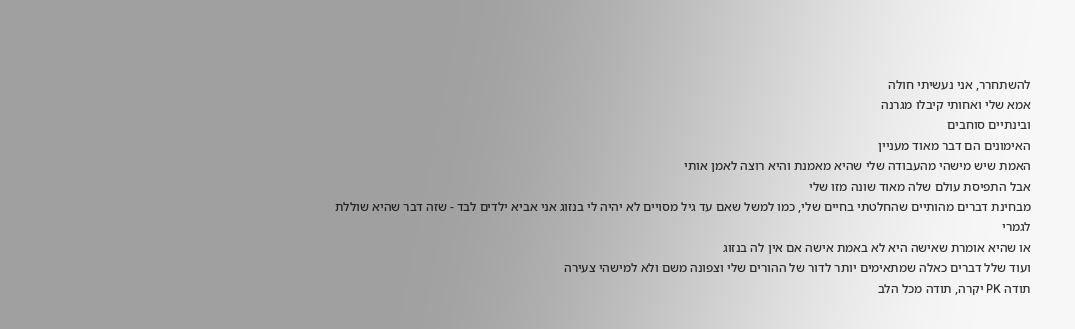להשתחרר, אני נעשיתי חולה
אמא שלי ואחותי קיבלו מגרנה
ובינתיים סוחבים
האימונים הם דבר מאוד מעניין
האמת שיש מישהי מהעבודה שלי שהיא מאמנת והיא רוצה לאמן אותי
אבל התפיסת עולם שלה מאוד שונה מזו שלי
מבחינת דברים מהותיים שהחלטתי בחיים שלי, כמו למשל שאם עד גיל מסויים לא יהיה לי בנזוג אני אביא ילדים לבד - שזה דבר שהיא שוללת לגמרי
או שהיא אומרת שאישה היא לא באמת אישה אם אין לה בנזוג
ועוד שלל דברים כאלה שמתאימים יותר לדור של ההורים שלי וצפונה משם ולא למישהי צעירה
תודה PK יקרה, תודה מכל הלב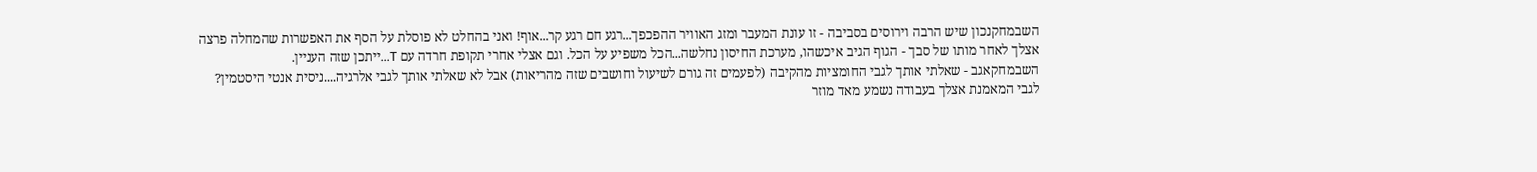השבמחקנכון שיש הרבה וירוסים בסביבה - זו עונת המעבר ומזג האוויר ההפכפך...רגע חם רגע קר...אוף! ואני בהחלט לא פוסלת על הסף את האפשרות שהמחלה פרצה אצלך לאחר מותו של סבך - הגוף הגיב איכשהו, מערכת החיסון נחלשה...הכל משפיע על הכל. וגם אצלי אחרי תקופת חרדה עם T...ייתכן שזה העניין.
השבמחקאגב - שאלתי אותך לגבי החומציות מהקיבה (לפעמים זה גורם לשיעול וחושבים שזה מהריאות) אבל לא שאלתי אותך לגבי אלרגיה....ניסית אנטי היסטמין?
לגבי המאמנת אצלך בעבודה נשמע מאד מוזר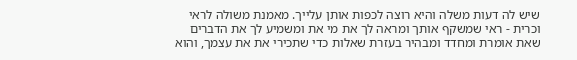שיש לה דעות משלה והיא רוצה לכפות אותן עלייך. מאמנת משולה לראי וכרית - ראי שמשקף אותך ומראה לך את מי את ומשמיע לך את הדברים שאת אומרת ומחדד ומבהיר בעזרת שאלות כדי שתכירי את את עצמך, והוא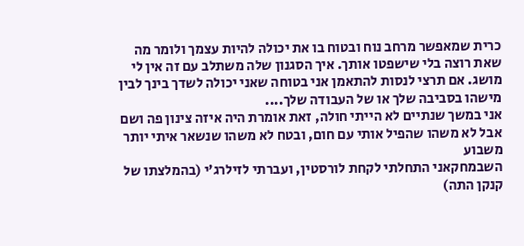כרית שמאפשר מרחב נוח ובטוח בו את יכולה להיות עצמך ולומר מה שאת רוצה בלי שישפטו אותך. איך הסגנון שלה משתלב עם זה אין לי מושג. אם תרצי לנסות להתאמן אני בטוחה שאני יכולה לשדך בינך לבין מישהו בסביבה שלך או של העבודה שלך....
אני במשך שנתיים לא הייתי חולה, זאת אומרת היה איזה צינון פה ושם אבל לא משהו שהפיל אותי עם חום, ובטח לא משהו שנשאר איתי יותר משבוע
השבמחקאני התחלתי לקחת לורסטין, ועברתי לזילרג’י (בהמלצתו של קנקן התה)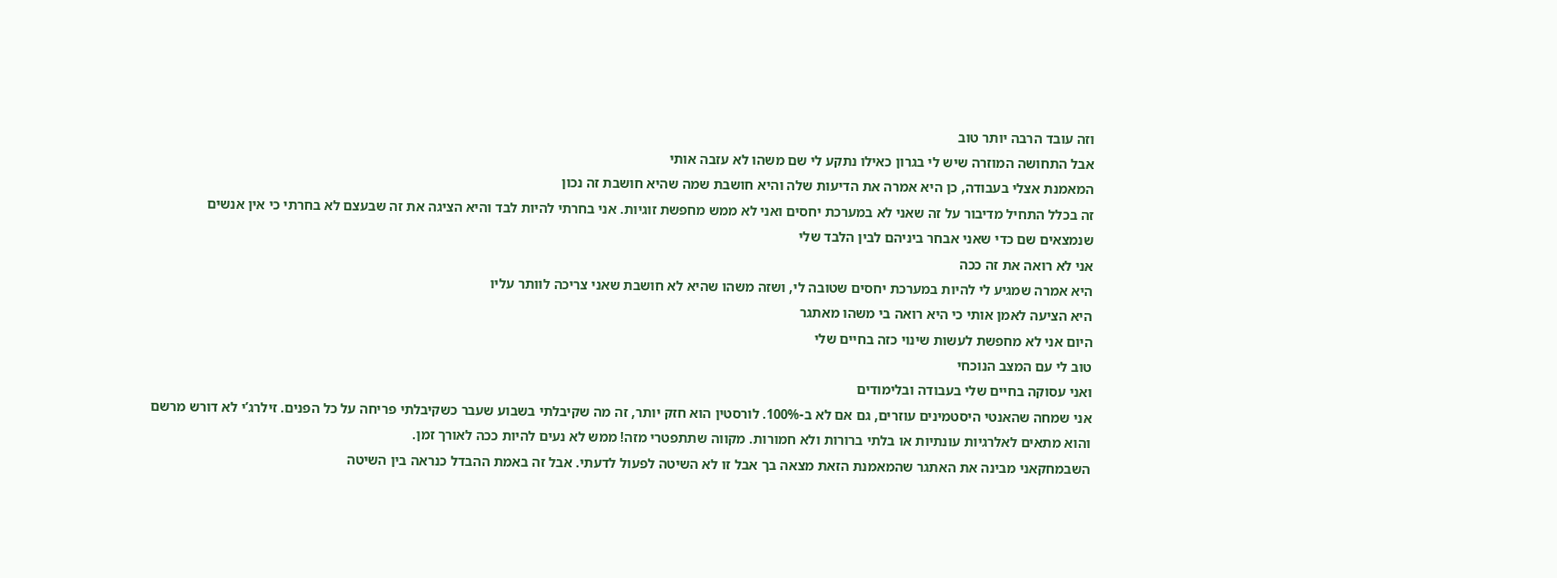וזה עובד הרבה יותר טוב
אבל התחושה המוזרה שיש לי בגרון כאילו נתקע לי שם משהו לא עזבה אותי
המאמנת אצלי בעבודה, כן היא אמרה את הדיעות שלה והיא חושבת שמה שהיא חושבת זה נכון
זה בכלל התחיל מדיבור על זה שאני לא במערכת יחסים ואני לא ממש מחפשת זוגיות. אני בחרתי להיות לבד והיא הציגה את זה שבעצם לא בחרתי כי אין אנשים שנמצאים שם כדי שאני אבחר ביניהם לבין הלבד שלי
אני לא רואה את זה ככה
היא אמרה שמגיע לי להיות במערכת יחסים שטובה לי, ושזה משהו שהיא לא חושבת שאני צריכה לוותר עליו
היא הציעה לאמן אותי כי היא רואה בי משהו מאתגר
היום אני לא מחפשת לעשות שינוי כזה בחיים שלי
טוב לי עם המצב הנוכחי
ואני עסוקה בחיים שלי בעבודה ובלימודים
אני שמחה שהאנטי היסטמינים עוזרים, גם אם לא ב-100%. לורסטין הוא חזק יותר, זה מה שקיבלתי בשבוע שעבר כשקיבלתי פריחה על כל הפנים. זילרג’י לא דורש מרשם והוא מתאים לאלרגיות עונתיות או בלתי ברורות ולא חמורות. מקווה שתתפטרי מזה! ממש לא נעים להיות ככה לאורך זמן.
השבמחקאני מבינה את האתגר שהמאמנת הזאת מצאה בך אבל זו לא השיטה לפעול לדעתי. אבל זה באמת ההבדל כנראה בין השיטה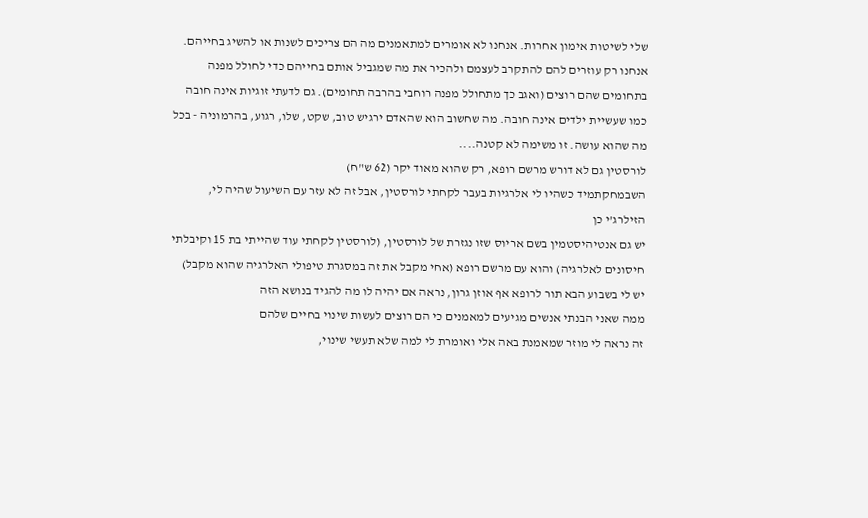שלי לשיטות אימון אחרות. אנחנו לא אומרים למתאמנים מה הם צריכים לשנות או להשיג בחייהם. אנחנו רק עוזרים להם להתקרב לעצמם ולהכיר את מה שמגביל אותם בחייהם כדי לחולל מפנה בתחומים שהם רוצים (ואגב כך מתחולל מפנה רוחבי בהרבה תחומים). גם לדעתי זוגיות אינה חובה כמו שעשיית ילדים אינה חובה. מה שחשוב הוא שהאדם ירגיש טוב, שקט, שלו, רגוע, בהרמוניה - בכל מה שהוא עושה. זו משימה לא קטנה....
לורסטין גם לא דורש מרשם רופא, רק שהוא מאוד יקר (62 ש"ח)
השבמחקתמיד כשהיו לי אלרגיות בעבר לקחתי לורסטין, אבל זה לא עזר עם השיעול שהיה לי, הזילרג’י כן
יש גם אנטיהיסטמין בשם אריוס שזו נגזרת של לורסטין, (לורסטין לקחתי עוד שהייתי בת 15 וקיבלתי חיסונים לאלרגיה) והוא עם מרשם רופא (אחי מקבל את זה במסגרת טיפולי האלרגיה שהוא מקבל)
יש לי בשבוע הבא תור לרופא אף אוזן גרון, נראה אם יהיה לו מה להגיד בנושא הזה
ממה שאני הבנתי אנשים מגיעים למאמנים כי הם רוצים לעשות שינוי בחיים שלהם
זה נראה לי מוזר שמאמנת באה אלי ואומרת לי למה שלא תעשי שינוי,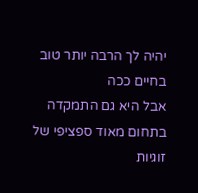יהיה לך הרבה יותר טוב בחיים ככה
אבל היא גם התמקדה בתחום מאוד ספציפי של זוגיות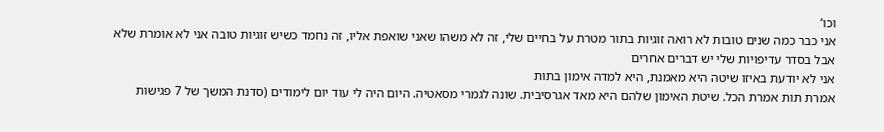וכו’
אני כבר כמה שנים טובות לא רואה זוגיות בתור מטרת על בחיים שלי, זה לא משהו שאני שואפת אליו, זה נחמד כשיש זוגיות טובה אני לא אומרת שלא
אבל בסדר עדיפויות שלי יש דברים אחרים
אני לא יודעת באיזו שיטה היא מאמנת, היא למדה אימון בתות
אמרת תות אמרת הכל. שיטת האימון שלהם היא מאד אגרסיבית. שונה לגמרי מסאטיה. היום היה לי עוד יום לימודים (סדנת המשך של 7 פגישות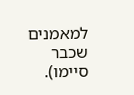למאמנים שכבר סיימו).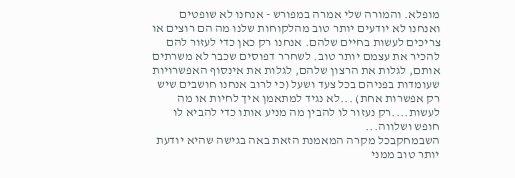מופלא. והמורה שלי אמרה במפורש - אנחנו לא שופטים ואנחנו לא יודעים יותר טוב מהלקוחות שלנו מה הם רוצים או צריכים לעשות בחיים שלהם. אנחנו רק כאן כדי לעזור להם להכיר את עצמם יותר טוב. לשחרר דפוסים שכבר לא משרתים אותם, לגלות את הרצון שלהם, לגלות את אינסוף האפשרויות שעומדות בפניהם בכל צעד ושעל (כי לרוב אנחנו חושבים שיש רק אפשרות אחת) ...לא נגיד למתאמן איך לחיות או מה לעשות....רק נעזור לו להבין מה מניע אותו כדי להביא לו חופש ושלווה...
השבמחקבכל מקרה המאמנת הזאת באה בגישה שהיא יודעת יותר טוב ממני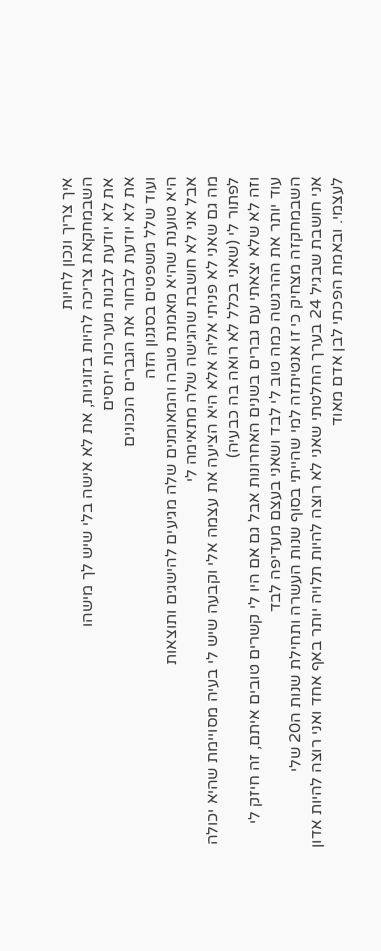איך צריך ונכון לחיות
השבמחקאת צריכה להיות בזוגיות, את לא אישה בלי שיש לך מישהו
את לא יודעת לבנות מערכות יחסים
את לא יודעת לבחור את הגברים הנכונים
ועוד שלל משפטים בסגנון הזה
היא טוענת שהיא מאמנת טובה והמאומנים שלה מגיעים להישגים ותוצאות
אבל אני לא חושבת שהגישה שלה מתאימה לי
מה גם שאני לא פניתי אליה אלא היא הציעה את עצמה אלי וקבעה שיש לי בעיה מסויימת שהיא יכולה לפתור לי (שאני בכלל לא רואה בה כבעיה)
וזה לא שלא יצאתי עם גברים בשנים האחרונות אבל גם אם היו לי קשרים טובים איתם, זה חיזק לי עוד יותר את ההרגשה כמה טוב לי לבד ושאני בעצם מעדיפה לבד
השבמחקזה מצחיק כי זו אנטיתזה למי שהייתי בסוף שנות העשרה ותחילת שנות ה20 שלי
אני חושבת שבגיל 24 בערך החלטתי שאני לא רוצה להיות תלויה יותר באף אחד ואני רוצה להיות אדון לעצמי. ובאמת הפכתי לבן אדם מאוד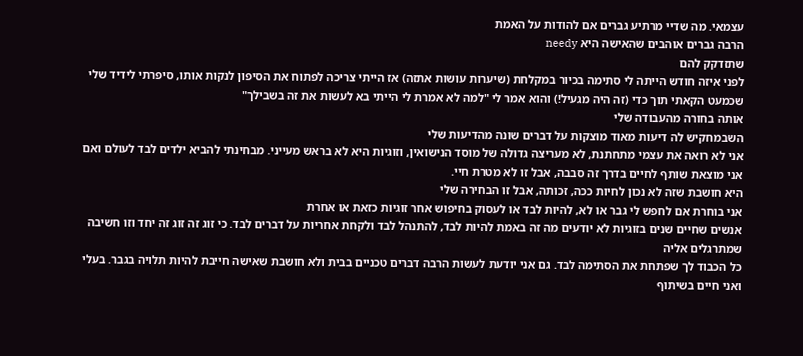עצמאי. מה שדיי מרתיע גברים אם להודות על האמת
הרבה גברים אוהבים שהאישה היא needy
שתזדקק להם
לפני איזה חודש הייתה לי סתימה בכיור במקלחת (שיערות עושות אתזה) אז הייתי צריכה לפתוח את הסיפון לנקות אותו, סיפרתי לידיד שלי שכמעט הקאתי תוך כדי (זה היה מגעיל!) והוא אמר לי "למה לא אמרת לי הייתי בא לעשות את זה בשבילך"
אותה בחורה מהעבודה שלי
השבמחקיש לה דיעות מאוד מוצקות על דברים שונה מהדיעות שלי
אני לא רואה את עצמי מתחתנת, לא מעריצה גדולה של מוסד הנישואין, וזוגיות היא לא בראש מעייני. מבחינתי להביא ילדים לבד לעולם ואם אני מוצאת שותף לחיים בדרך זה סבבה, אבל זו לא מטרת חיי.
היא חושבת שזה לא נכון לחיות ככה, זכותה, אבל זו הבחירה שלי
אני בוחרת אם לחפש לי גבר או לא, להיות לבד או לעסוק בחיפוש אחר זוגיות כזאת או אחרת
אנשים שחיים שנים בזוגיות לא יודעים מה זה באמת להיות לבד, להתנהל לבד ולקחת אחריות על דברים לבד. כי זוג זה זוג זה יחד וזו חשיבה שמתרגלים אליה
כל הכבוד לך שפתחת את הסתימה לבד. גם אני יודעת לעשות הרבה דברים טכניים בבית ולא חושבת שאישה חייבת להיות תלויה בגבר. בעלי ואני חיים בשיתוף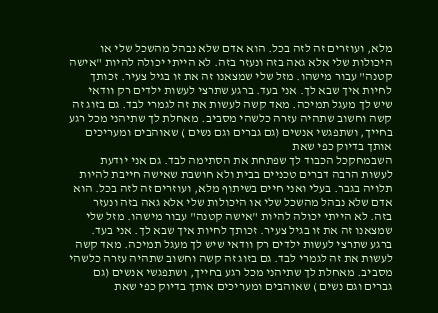מלא, ועוזרים זה לזה בכל. הוא אדם שלא נבהל מהשכל שלי או היכולות שלי אלא גאה בזה ונעזר בזה. לא הייתי יכולה להיות "אישה קטנה" עבור מישהו. מזל שלי שמצאנו זה את זו בגיל צעיר. זכותך לחיות איך שבא לך. אני בעד. ברגע שתרצי לעשות ילדים רק וודאי שיש לך מעגל תמיכה. מאד קשה לעשות את זה לגמרי לבד. גם בזוג זה קשה וחשוב שתהיה עזרה כלשהי מסביב. מאחלת לך שתיהני מכל רגע בחייך, ושתפגשי אנשים (גם גברים וגם נשים ) שאוהבים ומעריכים אותך בדיוק כפי שאת
השבמחקכל הכבוד לך שפתחת את הסתימה לבד. גם אני יודעת לעשות הרבה דברים טכניים בבית ולא חושבת שאישה חייבת להיות תלויה בגבר. בעלי ואני חיים בשיתוף מלא, ועוזרים זה לזה בכל. הוא אדם שלא נבהל מהשכל שלי או היכולות שלי אלא גאה בזה ונעזר בזה. לא הייתי יכולה להיות "אישה קטנה" עבור מישהו. מזל שלי שמצאנו זה את זו בגיל צעיר. זכותך לחיות איך שבא לך. אני בעד. ברגע שתרצי לעשות ילדים רק וודאי שיש לך מעגל תמיכה. מאד קשה לעשות את זה לגמרי לבד. גם בזוג זה קשה וחשוב שתהיה עזרה כלשהי מסביב. מאחלת לך שתיהני מכל רגע בחייך, ושתפגשי אנשים (גם גברים וגם נשים ) שאוהבים ומעריכים אותך בדיוק כפי שאת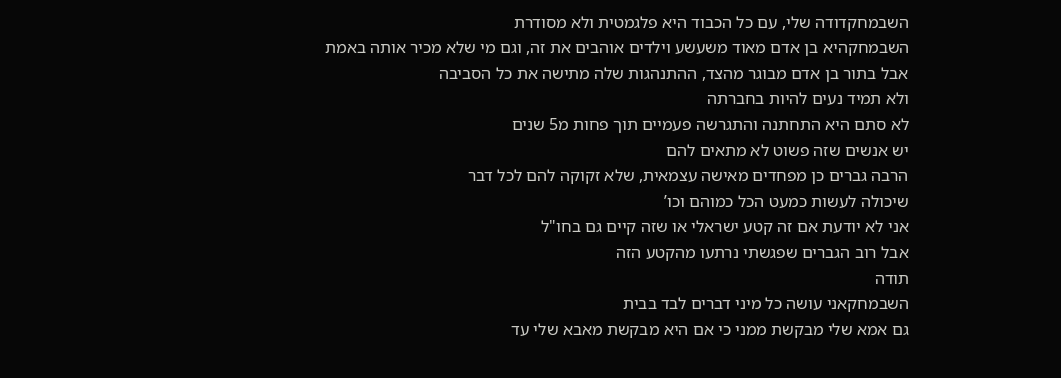השבמחקדודה שלי, עם כל הכבוד היא פלגמטית ולא מסודרת
השבמחקהיא בן אדם מאוד משעשע וילדים אוהבים את זה, וגם מי שלא מכיר אותה באמת
אבל בתור בן אדם מבוגר מהצד, ההתנהגות שלה מתישה את כל הסביבה
ולא תמיד נעים להיות בחברתה
לא סתם היא התחתנה והתגרשה פעמיים תוך פחות מ5 שנים
יש אנשים שזה פשוט לא מתאים להם
הרבה גברים כן מפחדים מאישה עצמאית, שלא זקוקה להם לכל דבר
שיכולה לעשות כמעט הכל כמוהם וכו’
אני לא יודעת אם זה קטע ישראלי או שזה קיים גם בחו"ל
אבל רוב הגברים שפגשתי נרתעו מהקטע הזה
תודה
השבמחקאני עושה כל מיני דברים לבד בבית
גם אמא שלי מבקשת ממני כי אם היא מבקשת מאבא שלי עד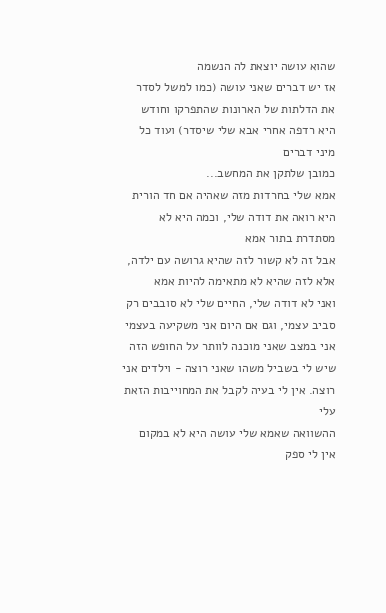שהוא עושה יוצאת לה הנשמה
אז יש דברים שאני עושה (כמו למשל לסדר את הדלתות של הארונות שהתפרקו וחודש היא רדפה אחרי אבא שלי שיסדר) ועוד כל מיני דברים
כמובן שלתקן את המחשב...
אמא שלי בחרדות מזה שאהיה אם חד הורית
היא רואה את דודה שלי, וכמה היא לא מסתדרת בתור אמא
אבל זה לא קשור לזה שהיא גרושה עם ילדה, אלא לזה שהיא לא מתאימה להיות אמא
ואני לא דודה שלי, החיים שלי לא סובבים רק סביב עצמי, וגם אם היום אני משקיעה בעצמי אני במצב שאני מוכנה לוותר על החופש הזה שיש לי בשביל משהו שאני רוצה - וילדים אני רוצה. אין לי בעיה לקבל את המחוייבות הזאת עלי
ההשוואה שאמא שלי עושה היא לא במקום
אין לי ספק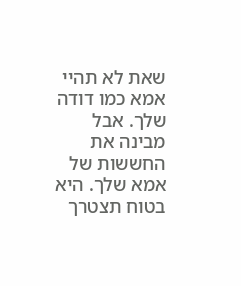שאת לא תהיי אמא כמו דודה שלך. אבל מבינה את החששות של אמא שלך. היא בטוח תצטרך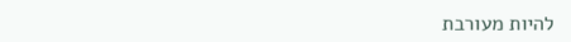להיות מעורבת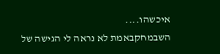איכשהו....
השבמחקבאמת לא נראה לי הגישה של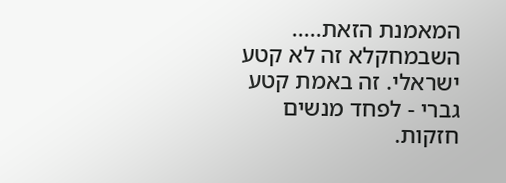המאמנת הזאת.....
השבמחקלא זה לא קטע ישראלי. זה באמת קטע גברי - לפחד מנשים חזקות.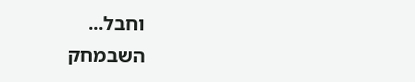וחבל...
השבמחק